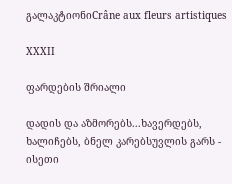გალაკტიონიCrâne aux fleurs artistiques

XXXII

ფარდების შრიალი

დადის და აზმორებს...ხავერდებს, ხალიჩებს, ბნელ კარებსუვლის გარს - ისეთი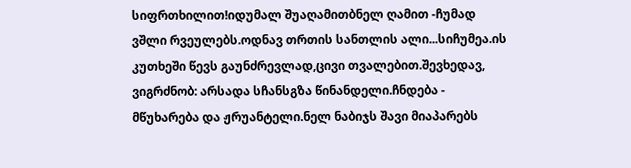სიფრთხილით!იდუმალ შუაღამითბნელ ღამით -ჩუმად ვშლი რვეულებს.ოდნავ თრთის სანთლის ალი...სიჩუმეა.ის კუთხეში წევს გაუნძრევლად,ცივი თვალებით.შევხედავ, ვიგრძნობ: არსადა სჩანსგზა წინანდელი.ჩნდება - მწუხარება და ჟრუანტელი.ნელ ნაბიჯს შავი მიაპარებს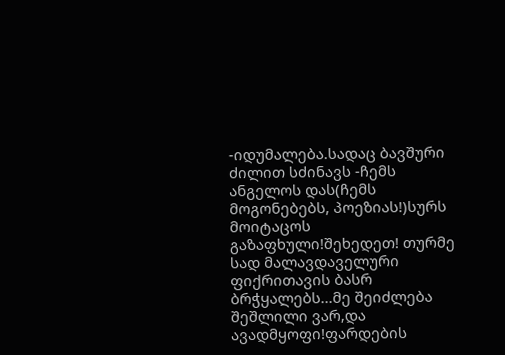-იდუმალება.სადაც ბავშური ძილით სძინავს -ჩემს ანგელოს დას(ჩემს მოგონებებს, პოეზიას!)სურს მოიტაცოს გაზაფხული!შეხედეთ! თურმე სად მალავდაველური ფიქრითავის ბასრ ბრჭყალებს...მე შეიძლება შეშლილი ვარ,და ავადმყოფი!ფარდების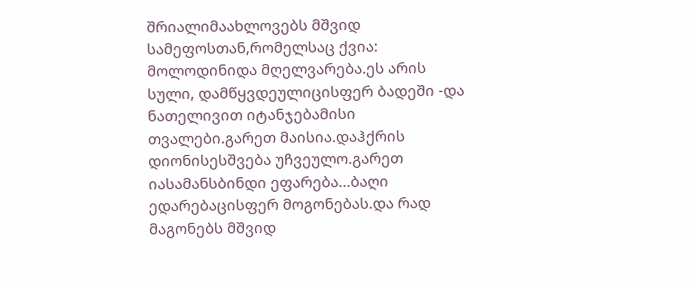შრიალიმაახლოვებს მშვიდ სამეფოსთან,რომელსაც ქვია: მოლოდინიდა მღელვარება.ეს არის სული, დამწყვდეულიცისფერ ბადეში -და ნათელივით იტანჯებამისი თვალები.გარეთ მაისია.დაჰქრის დიონისესშვება უჩვეულო.გარეთ იასამანსბინდი ეფარება...ბაღი ედარებაცისფერ მოგონებას.და რად მაგონებს მშვიდ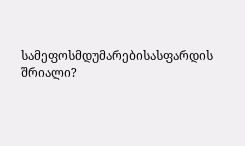სამეფოსმდუმარებისასფარდის შრიალი?